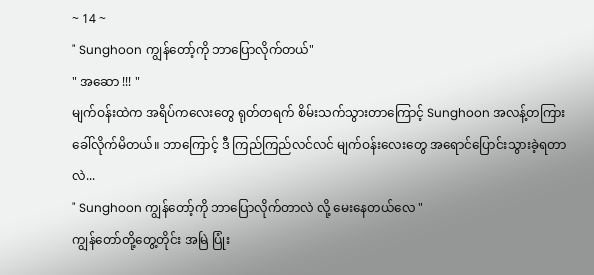~ 14 ~
" Sunghoon ကျွန်တော့်ကို ဘာပြောလိုက်တယ်"
" အဆော !!! "
မျက်ဝန်းထဲက အရိပ်ကလေးတွေ ရုတ်တရက် စိမ်းသက်သွားတာကြောင့် Sunghoon အလန့်တကြား ခေါ်လိုက်မိတယ်။ ဘာကြောင့် ဒီ ကြည်ကြည်လင်လင် မျက်ဝန်းလေးတွေ အရောင်ပြောင်းသွားခဲ့ရတာလဲ...
" Sunghoon ကျွန်တော့်ကို ဘာပြောလိုက်တာလဲ လို့ မေးနေတယ်လေ "
ကျွန်တော်တို့တွေ့တိုင်း အမြဲ ပြုံး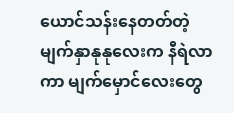ယောင်သန်းနေတတ်တဲ့ မျက်နှာနုနုလေးက နီရဲလာကာ မျက်မှောင်လေးတွေ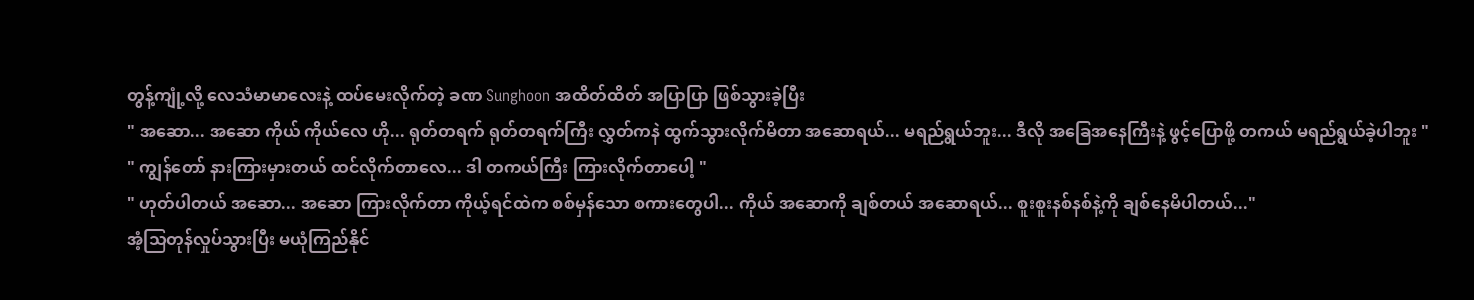တွန့်ကျုံ့လို့ လေသံမာမာလေးနဲ့ ထပ်မေးလိုက်တဲ့ ခဏ Sunghoon အထိတ်ထိတ် အပြာပြာ ဖြစ်သွားခဲ့ပြီး
" အဆော... အဆော ကိုယ် ကိုယ်လေ ဟို... ရုတ်တရက် ရုတ်တရက်ကြီး လွှတ်ကနဲ ထွက်သွားလိုက်မိတာ အဆောရယ်... မရည်ရွယ်ဘူး... ဒီလို အခြေအနေကြီးနဲ့ ဖွင့်ပြောဖို့ တကယ် မရည်ရွယ်ခဲ့ပါဘူး "
" ကျွန်တော် နားကြားမှားတယ် ထင်လိုက်တာလေ... ဒါ တကယ်ကြီး ကြားလိုက်တာပေါ့ "
" ဟုတ်ပါတယ် အဆော... အဆော ကြားလိုက်တာ ကိုယ့်ရင်ထဲက စစ်မှန်သော စကားတွေပါ... ကိုယ် အဆောကို ချစ်တယ် အဆောရယ်... စူးစူးနစ်နစ်နဲ့ကို ချစ်နေမိပါတယ်..."
အံ့သြတုန်လှုပ်သွားပြီး မယုံကြည်နိုင်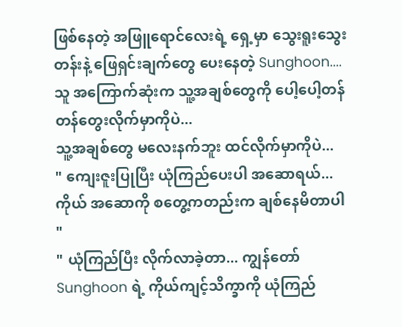ဖြစ်နေတဲ့ အဖြူရောင်လေးရဲ့ ရှေ့မှာ သွေးရူးသွေးတန်းနဲ့ ဖြေရှင်းချက်တွေ ပေးနေတဲ့ Sunghoon....
သူ အကြောက်ဆုံးက သူ့အချစ်တွေကို ပေါ့ပေါ့တန်တန်တွေးလိုက်မှာကိုပဲ...
သူ့အချစ်တွေ မလေးနက်ဘူး ထင်လိုက်မှာကိုပဲ...
" ကျေးဇူးပြုပြီး ယုံကြည်ပေးပါ အဆောရယ်... ကိုယ် အဆောကို စတွေ့ကတည်းက ချစ်နေမိတာပါ "
" ယုံကြည်ပြီး လိုက်လာခဲ့တာ... ကျွန်တော် Sunghoon ရဲ့ ကိုယ်ကျင့်သိက္ခာကို ယုံကြည်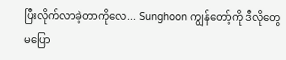ပြီးလိုက်လာခဲ့တာကိုလေ... Sunghoon ကျွန်တော့်ကို ဒီလိုတွေ မပြော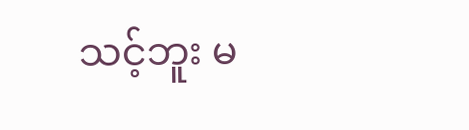သင့်ဘူး မ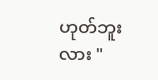ဟုတ်ဘူးလား "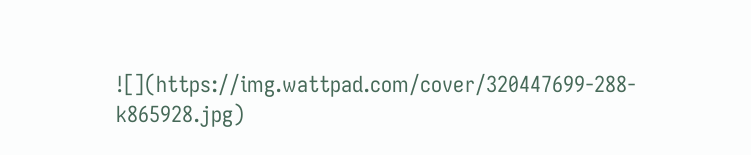![](https://img.wattpad.com/cover/320447699-288-k865928.jpg)